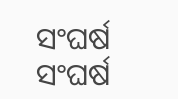ସଂଘର୍ଷ
ସଂଘର୍ଷ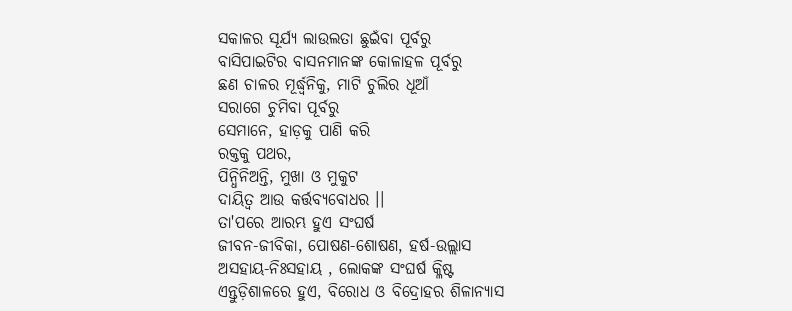ସକାଳର ସୂର୍ଯ୍ୟ ଲାଉଲତା ଛୁଇଁବା ପୂର୍ବରୁ
ବାସିପାଇଟିର ବାସନମାନଙ୍କ କୋଳାହଳ ପୂର୍ବରୁ
ଛଣ ଚାଳର ମୂର୍ଦ୍ଧ୍ୱନିକୁ, ମାଟି ଚୁଲିର ଧୂଆଁ
ସରାଗେ ଚୁମିବା ପୂର୍ବରୁ
ସେମାନେ, ହାଡ଼କୁ ପାଣି କରି
ରକ୍ତକୁ ପଥର,
ପିନ୍ଧିନିଅନ୍ତି, ମୁଖା ଓ ମୁକୁଟ
ଦାୟିତ୍ୱ ଆଉ କର୍ତ୍ତବ୍ୟବୋଧର ।।
ତା'ପରେ ଆରମ୍ଭ ହୁଏ ସଂଘର୍ଷ
ଜୀବନ-ଜୀବିକା, ପୋଷଣ-ଶୋଷଣ, ହର୍ଷ-ଉଲ୍ଲାସ
ଅସହାୟ-ନିଃସହାୟ , ଲୋକଙ୍କ ସଂଘର୍ଷ କ୍ଳିଷ୍ଟ
ଏନ୍ତୁଡ଼ିଶାଳରେ ହୁଏ, ବିରୋଧ ଓ ବିଦ୍ରୋହର ଶିଳାନ୍ୟାସ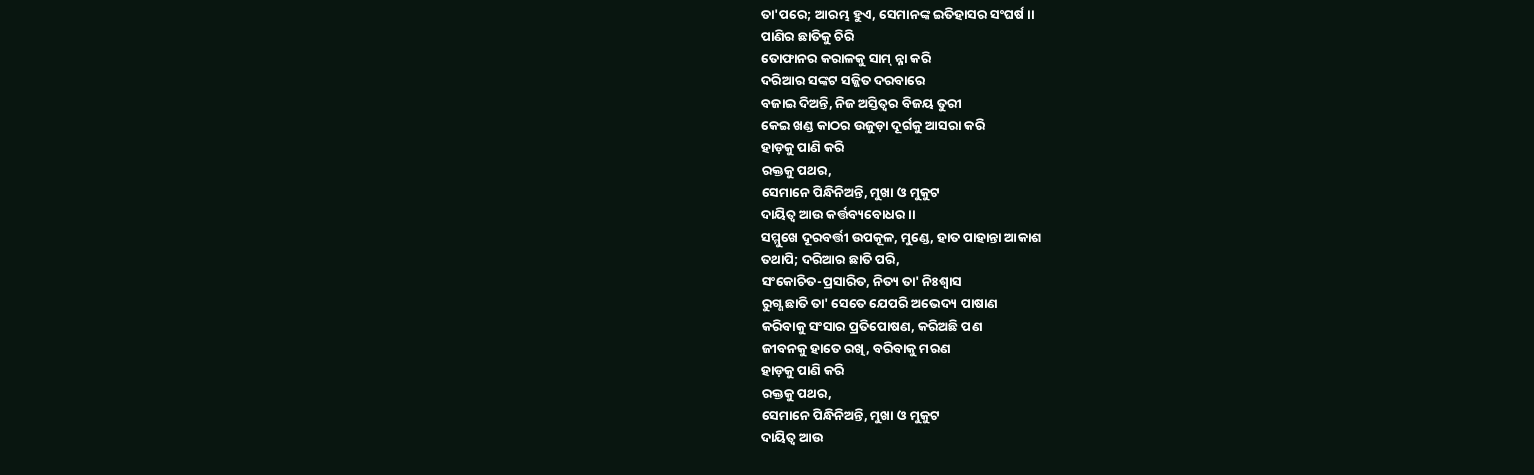ତା'ପରେ; ଆରମ୍ଭ ହୁଏ, ସେମାନଙ୍କ ଇତିହାସର ସଂଘର୍ଷ ।।
ପାଣିର ଛାତିକୁ ଚିରି
ତୋଫାନର କରାଳକୁ ସାମ୍ ନ୍ନା କରି
ଦରିଆର ସଙ୍କଟ ସଜ୍ଜିତ ଦରବାରେ
ବଜାଇ ଦିଅନ୍ତି, ନିଜ ଅସ୍ତିତ୍ୱର ବିଜୟ ତୁରୀ
କେଇ ଖଣ୍ଡ କାଠର ଉଜୁଡ଼ା ଦୂର୍ଗକୁ ଆସରା କରି
ହାଡ଼କୁ ପାଣି କରି
ରକ୍ତକୁ ପଥର,
ସେମାନେ ପିନ୍ଧିନିଅନ୍ତି, ମୁଖା ଓ ମୁକୁଟ
ଦାୟିତ୍ୱ ଆଉ କର୍ତ୍ତବ୍ୟବୋଧର ।।
ସମ୍ମୁଖେ ଦୂରବର୍ତ୍ତୀ ଉପକୂଳ, ମୁଣ୍ଡେ, ହାତ ପାହାନ୍ତା ଆକାଶ
ତଥାପି; ଦରିଆର ଛାତି ପରି,
ସଂକୋଚିତ-ପ୍ରସାରିତ, ନିତ୍ୟ ତା' ନିଃଶ୍ବାସ
ରୁଗ୍ଣ ଛାତି ତା' ସେତେ ଯେପରି ଅଭେଦ୍ୟ ପାଷାଣ
କରିବାକୁ ସଂସାର ପ୍ରତିପୋଷଣ, କରିଅଛି ପଣ
ଜୀବନକୁ ହାତେ ରଖି, ବରିବାକୁ ମରଣ
ହାଡ଼କୁ ପାଣି କରି
ରକ୍ତକୁ ପଥର,
ସେମାନେ ପିନ୍ଧିନିଅନ୍ତି, ମୁଖା ଓ ମୁକୁଟ
ଦାୟିତ୍ୱ ଆଉ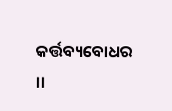କର୍ତ୍ତବ୍ୟବୋଧର ।।